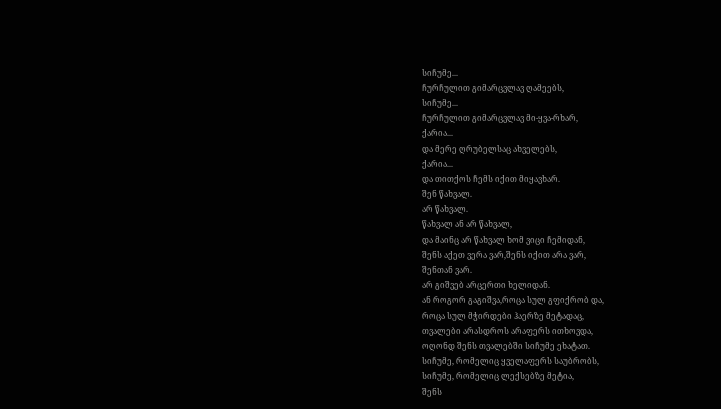სიჩუმე...
ჩურჩულით გიმარცვლავ ღამეებს,
სიჩუმე...
ჩურჩულით გიმარცვლავ მი-ყვა-რხარ,
ქარია...
და მერე ღრუბელსაც ახველებს,
ქარია...
და თითქოს ჩემს იქით მიყავხარ.
შენ წახვალ.
არ წახვალ.
წახვალ ან არ წახვალ,
და მაინც არ წახვალ ხომ ვიცი ჩემიდან,
შენს აქეთ ვერა ვარ,შენს იქით არა ვარ,
შენთან ვარ.
არ გიშვებ არცერთი ხელიდან.
ან როგორ გაგიშვა,როცა სულ გფიქრობ და,
როცა სულ მჭირდები ჰაერზე მეტადაც,
თვალები არასდროს არაფერს ითხოვდა,
ოღონდ შენს თვალებში სიჩუმე ეხატათ.
სიჩუმე, რომელიც ყველაფერს საუბრობს,
სიჩუმე, რომელიც ლექსებზე მეტია,
შენს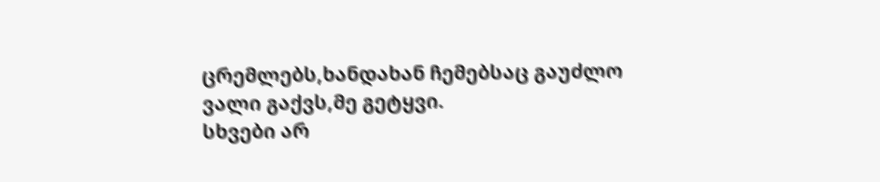ცრემლებს,ხანდახან ჩემებსაც გაუძლო
ვალი გაქვს,მე გეტყვი.
სხვები არ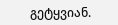გეტყვიან.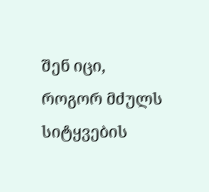შენ იცი,
როგორ მძულს სიტყვების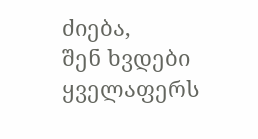ძიება,
შენ ხვდები ყველაფერს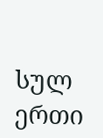სულ ერთი